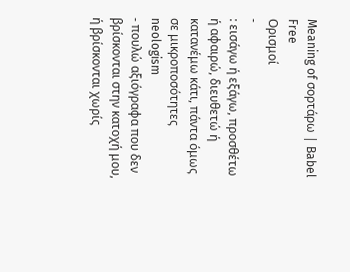Meaning of σορτάρω | Babel Free
Ορισμοί
-
: εισάγω ή εξάγω, προσθέτω ή αφαιρώ, διευθετώ ή κατανέμω κάτι, πάντα όμως σε μικροποσότητες neologism
- πουλώ αξιόγραφα που δεν βρίσκονται στην κατοχή μου, ή βρίσκονται χωρίς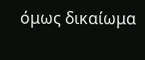όμως δικαίωμα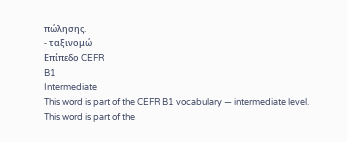πώλησης.
- ταξινομώ
Επίπεδο CEFR
B1
Intermediate
This word is part of the CEFR B1 vocabulary — intermediate level.
This word is part of the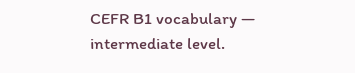CEFR B1 vocabulary — intermediate level.